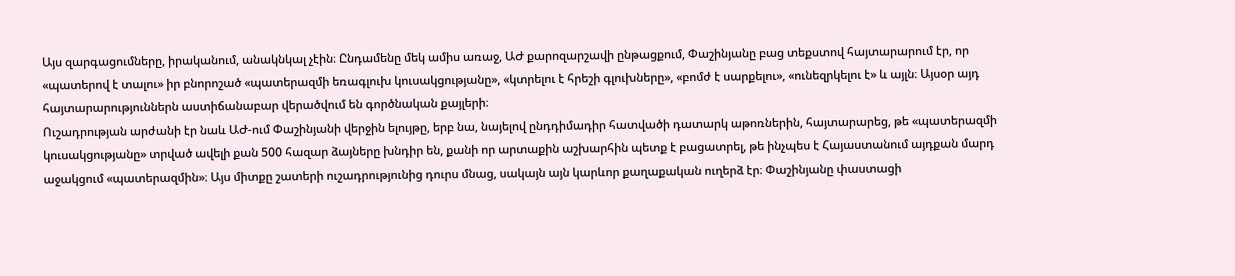Այս զարգացումները, իրականում, անակնկալ չէին։ Ընդամենը մեկ ամիս առաջ, ԱԺ քարոզարշավի ընթացքում, Փաշինյանը բաց տեքստով հայտարարում էր, որ «պատերով է տալու» իր բնորոշած «պատերազմի եռագլուխ կուսակցությանը», «կտրելու է հրեշի գլուխները», «բոմժ է սարքելու», «ունեզրկելու է» և այլն։ Այսօր այդ հայտարարություններն աստիճանաբար վերածվում են գործնական քայլերի։
Ուշադրության արժանի էր նաև ԱԺ-ում Փաշինյանի վերջին ելույթը, երբ նա, նայելով ընդդիմադիր հատվածի դատարկ աթոռներին, հայտարարեց, թե «պատերազմի կուսակցությանը» տրված ավելի քան 500 հազար ձայները խնդիր են, քանի որ արտաքին աշխարհին պետք է բացատրել, թե ինչպես է Հայաստանում այդքան մարդ աջակցում «պատերազմին»։ Այս միտքը շատերի ուշադրությունից դուրս մնաց, սակայն այն կարևոր քաղաքական ուղերձ էր։ Փաշինյանը փաստացի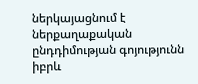ներկայացնում է ներքաղաքական ընդդիմության գոյությունն իբրև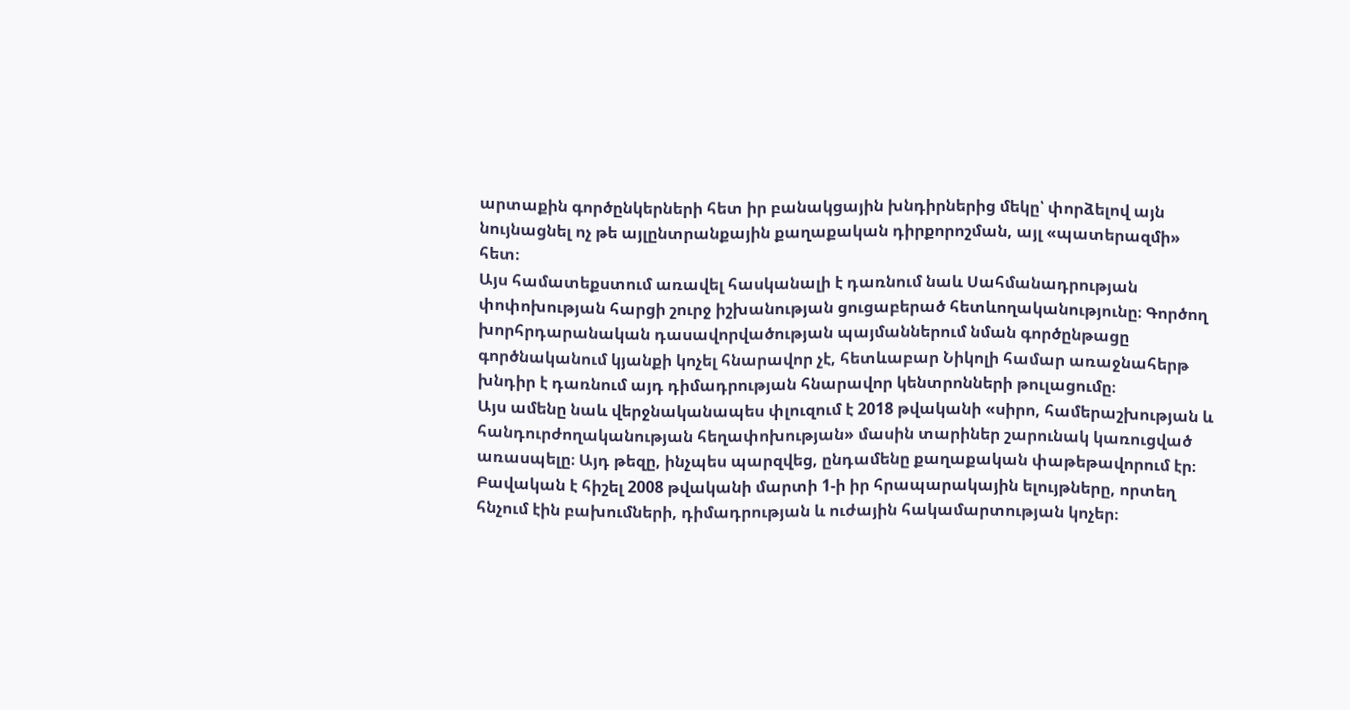արտաքին գործընկերների հետ իր բանակցային խնդիրներից մեկը՝ փորձելով այն նույնացնել ոչ թե այլընտրանքային քաղաքական դիրքորոշման, այլ «պատերազմի» հետ։
Այս համատեքստում առավել հասկանալի է դառնում նաև Սահմանադրության փոփոխության հարցի շուրջ իշխանության ցուցաբերած հետևողականությունը։ Գործող խորհրդարանական դասավորվածության պայմաններում նման գործընթացը գործնականում կյանքի կոչել հնարավոր չէ, հետևաբար Նիկոլի համար առաջնահերթ խնդիր է դառնում այդ դիմադրության հնարավոր կենտրոնների թուլացումը։
Այս ամենը նաև վերջնականապես փլուզում է 2018 թվականի «սիրո, համերաշխության և հանդուրժողականության հեղափոխության» մասին տարիներ շարունակ կառուցված առասպելը։ Այդ թեզը, ինչպես պարզվեց, ընդամենը քաղաքական փաթեթավորում էր։ Բավական է հիշել 2008 թվականի մարտի 1-ի իր հրապարակային ելույթները, որտեղ հնչում էին բախումների, դիմադրության և ուժային հակամարտության կոչեր։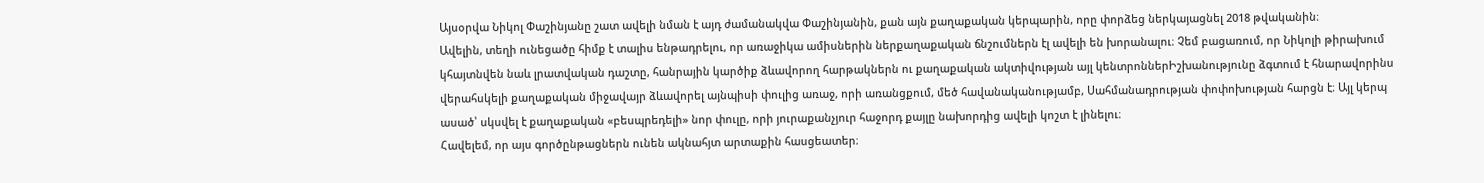Այսօրվա Նիկոլ Փաշինյանը շատ ավելի նման է այդ ժամանակվա Փաշինյանին, քան այն քաղաքական կերպարին, որը փորձեց ներկայացնել 2018 թվականին։
Ավելին, տեղի ունեցածը հիմք է տալիս ենթադրելու, որ առաջիկա ամիսներին ներքաղաքական ճնշումներն էլ ավելի են խորանալու։ Չեմ բացառում, որ Նիկոլի թիրախում կհայտնվեն նաև լրատվական դաշտը, հանրային կարծիք ձևավորող հարթակներն ու քաղաքական ակտիվության այլ կենտրոններԻշխանությունը ձգտում է հնարավորինս վերահսկելի քաղաքական միջավայր ձևավորել այնպիսի փուլից առաջ, որի առանցքում, մեծ հավանականությամբ, Սահմանադրության փոփոխության հարցն է։ Այլ կերպ ասած՝ սկսվել է քաղաքական «բեսպրեդելի» նոր փուլը, որի յուրաքանչյուր հաջորդ քայլը նախորդից ավելի կոշտ է լինելու։
Հավելեմ, որ այս գործընթացներն ունեն ակնահյտ արտաքին հասցեատեր։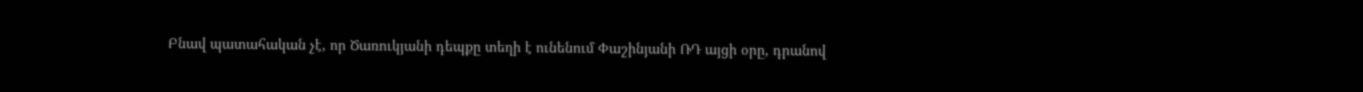Բնավ պատահական չէ, որ Ծառուկյանի դեպքը տեղի է ունենում Փաշինյանի ՌԴ այցի օրը, դրանով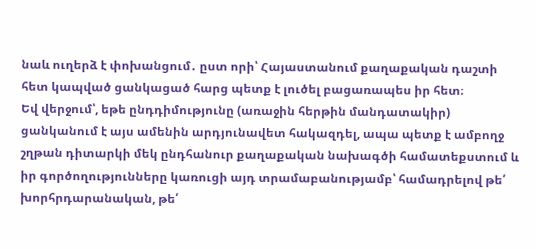նաև ուղերձ է փոխանցում․ ըստ որի՝ Հայաստանում քաղաքական դաշտի հետ կապված ցանկացած հարց պետք է լուծել բացառապես իր հետ։
Եվ վերջում՝, եթե ընդդիմությունը (առաջին հերթին մանդատակիր) ցանկանում է այս ամենին արդյունավետ հակազդել, ապա պետք է ամբողջ շղթան դիտարկի մեկ ընդհանուր քաղաքական նախագծի համատեքստում և իր գործողությունները կառուցի այդ տրամաբանությամբ՝ համադրելով թե՛ խորհրդարանական, թե՛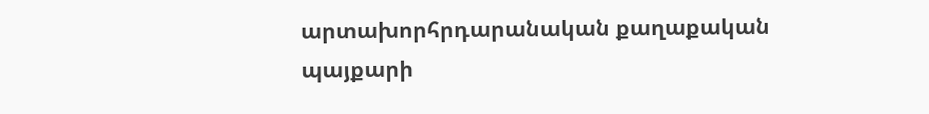արտախորհրդարանական քաղաքական պայքարի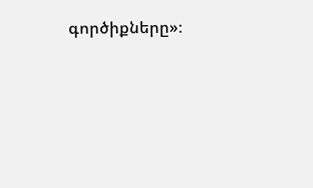գործիքները»։